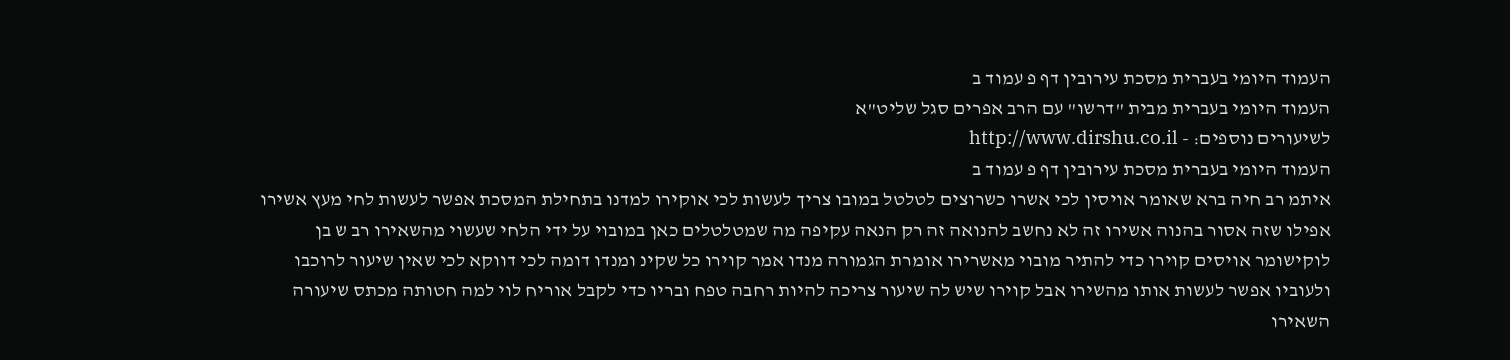העמוד היומי בעברית מסכת עירובין דף פ עמוד ב
העמוד היומי בעברית מבית "דרשו" עם הרב אפרים סגל שליט"א
לשיעורים נוספים: - http://www.dirshu.co.il
העמוד היומי בעברית מסכת עירובין דף פ עמוד ב
איתמ רב חיה ברא שאומר אויסין לכי אשרו כשרוצים לטלטל במובו צריך לעשות לכי אוקירו למדנו בתחילת המסכת אפשר לעשות לחי מעץ אשירו אפילו שזה אסור בהנוה אשירו זה לא נחשב להנואה זה רק הנאה עקיפה מה שמטלטלים כאן במובוי על ידי הלחי שעשוי מהשאירו רב ש בן לוקישומר אויסים קוירו כדי להתיר מובוי מאשרירו אומרת הגמורה מנדו אמר קוירו כל שקינ ומנדו דומה לכי דווקא לכי שאין שיעור לרוכבו ולעוביו אפשר לעשות אותו מהשירו אבל קוירו שיש לה שיעור צריכה להיות רחבה טפח ובריו כדי לקבל אוריח לוי למה חטותה מכתס שיעורה השאירו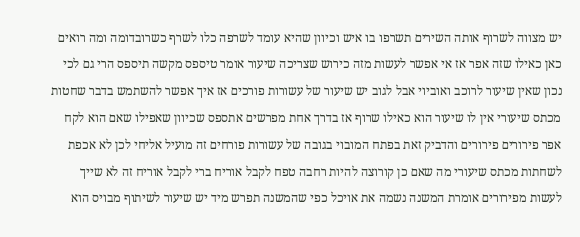יש מצווה לשרוף אותה השירים תשרפו בו איש וכיוון שהיא עומד לשרפה כלו לשרף כשרובדומה ומה רואים כאן כאילו שזה אפר אז אי אפשר לעשות מזה כירוש שצריכה שיעור אומר טיספס מקשה תיספס הרי גם לכי נכון שאין שיעור לרוכב ואוביוי אבל לגוב יש שיעור של עשורות פורכים אז איך אפשר להשתמש בדבר שחטות מכתס שיעורי אין לו שיעור הוא כאילו שרוף אז בדרך אחת מפרשים אתספס שכיוון שאפילו שאם הוא לקח אפר פירורים פירורים והדביק זאת בפתח המובוי בגובה של עשורות פורחים זה מועיל אליחי לכן לא אכפת לשחתות מכתס שיעורי מה שאם כן קורוצה להיות רחבה טפח לקבל אוריח ברי לקבל אוריח זה לא שייך לעשות מפירורים אומרת המשנה נשמה את אויכל כפי שהמשנה תפרש מיד יש שיעור לשיתוף מבויס הוא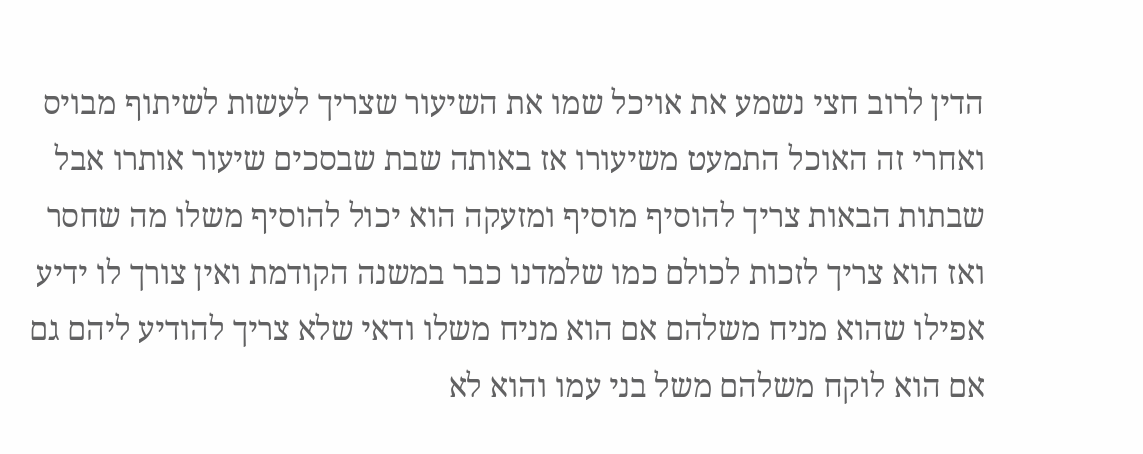הדין לרוב חצי נשמע את אויכל שמו את השיעור שצריך לעשות לשיתוף מבויס ואחרי זה האוכל התמעט משיעורו אז באותה שבת שבסכים שיעור אותרו אבל שבתות הבאות צריך להוסיף מוסיף ומזעקה הוא יכול להוסיף משלו מה שחסר ואז הוא צריך לזכות לכולם כמו שלמדנו כבר במשנה הקודמת ואין צורך לו ידיע אפילו שהוא מניח משלהם אם הוא מניח משלו ודאי שלא צריך להודיע ליהם גם אם הוא לוקח משלהם משל בני עמו והוא לא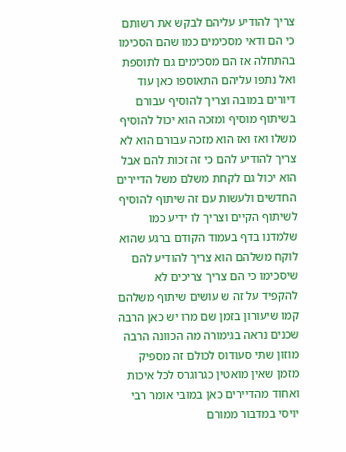צריך להודיע עליהם לבקש את רשותם כי הם ודאי מסכימים כמו שהם הסכימו בהתחלה אז הם מסכימים גם לתוספת ואל נתפו עליהם התאוספו כאן עוד דיורים במובה וצריך להוסיף עבורם בשיתוף מוסיף ומזכה הוא יכול להוסיף משלו ואז ואז הוא מזכה עבורם הוא לא צריך להודיע להם כי זה זכות להם אבל הוא יכול גם לקחת משלם משל הדיירים החדשים ולעשות עם זה שיתוף להוסיף לשיתוף הקיים וצריך לו ידיע כמו שלמדנו בדף בעמוד הקודם ברגע שהוא לוקח משלהם הוא צריך להודיע להם שיסכימו כי הם צריך צריכים לא להקפיד על זה ש עושים שיתוף משלהם קמו שיעורון בזמן שם מרו יש כאן הרבה שכנים נראה בגימורה מה הכוונה הרבה מוזון שתי סעודוס לכולם זה מספיק מזמן שאין מואטין כגרוגרס לכל איכות ואחוד מהדיירים כאן במובי אומר רבי יויסי במדבור ממורם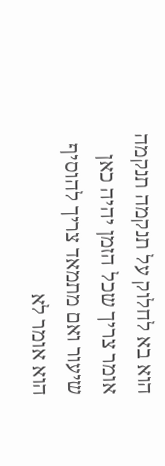הוא בא לחלוק על תנקמה תנקמה אומר צריך שכל הזמן יהיה כאן שיעור ואם מתמאד צריך להוסיף הוא אומר לא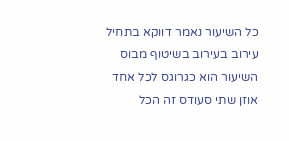כל השיעור נאמר דווקא בתחיל עירוב בעירוב בשיטוף מבוס השיעור הוא כגרוגס לכל אחד אוזן שתי סעודס זה הכל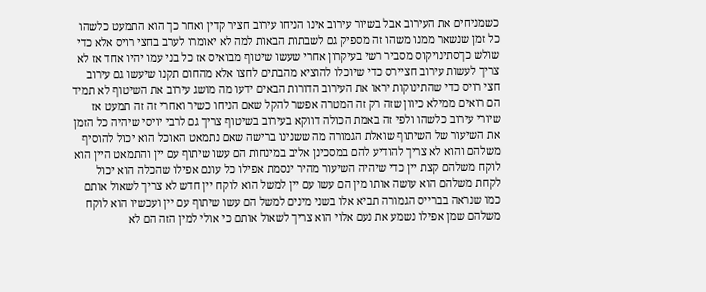כשמניחים את העירוב אבל בשיור עירוב אינו הניחו עירוב חציר קדין ואחר כך הוא התמעט כלשהו כל זמן שנשאר ממנו משהו זה מספיק גם לשבתות הבאות למה לא יאומרו לערב בחצי רויס אלא כדי שולש כךסתינויקוס מסביר רשי בעיקרון אחרי שעשו שיטוף מבואיס אז כל בני עמו יהיו אחד אז לא צריך לעשות עירוב חציירס כדי שיוכלו להוציא מהבתים לחצו אלא מהחום תקנו שיעשו גם עירוב חצי רויס כדי שהתינוקות יראו את העירוב הדורות הבאים ידעו מה מושג עירוב את השיטוף לא תמיד הם רואים ממילא כיוון שזה רק זה המטרה אפשר להקל שאם הניחו כשיר ואחרי זה זה תמעט אז שיורי עירוב כלשהו ולפי זה באמת הכולה דווקא בעירוב בשיטוף צריך גם לרבי יויסי שיהיה כל הזמן את השיעור של השיתוף שואלת הגמורה מה ששנינו ברישה שאם נתמאט האוכל הוא יכול להוסיף משלהם והוא לא צריך להודיע להם במסכינן אליב במינחות הם עשו שיתוף עם יין והתמאט היין הוא לוקח משלהם קצת יין כדי שיהיה השיעור מהיר ינסמת אפילו כל עונם אפילו שהכלה הוא יכול לקחת משלהם הוא עושה אותו מין הם עשו עם יין למשל הוא לוקח יין חדש לא צריך לשאול אותם כמו שנראה בברייס הגמורה תביא אלו בשני מינים למשל הם עשו שיתוף עם יין ועכשיו הוא לוקח משלהם שמן אפילו נשמע את נעם אלוי הוא צריך לשאול אותם כי אולי למין הזה הם לא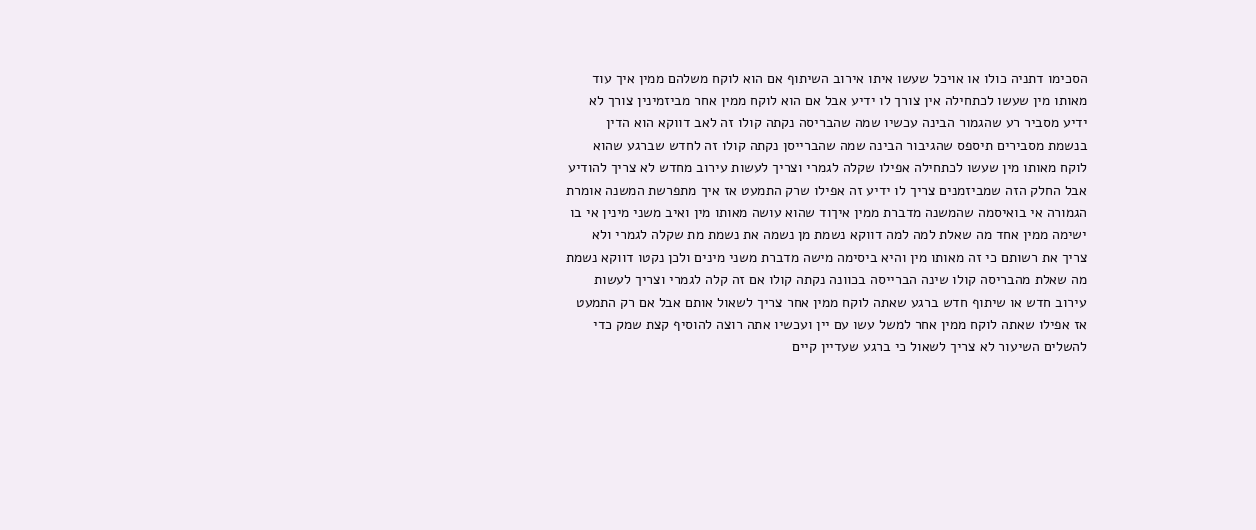הסכימו דתניה כולו או אויכל שעשו איתו אירוב השיתוף אם הוא לוקח משלהם ממין איך עוד מאותו מין שעשו לכתחילה אין צורך לו ידיע אבל אם הוא לוקח ממין אחר מביזמינין צורך לא ידיע מסביר רע שהגמור הבינה עכשיו שמה שהבריסה נקתה קולו זה לאב דווקא הוא הדין בנשמת מסבירים תיספס שהגיבור הבינה שמה שהברייסן נקתה קולו זה לחדש שברגע שהוא לוקח מאותו מין שעשו לכתחילה אפילו שקלה לגמרי וצריך לעשות עירוב מחדש לא צריך להודיע אבל החלק הזה שמביזמנים צריך לו ידיע זה אפילו שרק התמעט אז איך מתפרשת המשנה אומרת הגמורה אי בואיסמה שהמשנה מדברת ממין איךוד שהוא עושה מאותו מין ואיב משני מינין אי בו ישימה ממין אחד מה שאלת למה למה דווקא נשמת מן נשמה את נשמת מת שקלה לגמרי ולא צריך את רשותם כי זה מאותו מין והיא ביסימה מישה מדברת משני מינים ולכן נקטו דווקא נשמת מה שאלת מהבריסה קולו שינה הברייסה בכוונה נקתה קולו אם זה קלה לגמרי וצריך לעשות עירוב חדש או שיתוף חדש ברגע שאתה לוקח ממין אחר צריך לשאול אותם אבל אם רק התמעט אז אפילו שאתה לוקח ממין אחר למשל עשו עם יין ועכשיו אתה רוצה להוסיף קצת שמק כדי להשלים השיעור לא צריך לשאול כי ברגע שעדיין קיים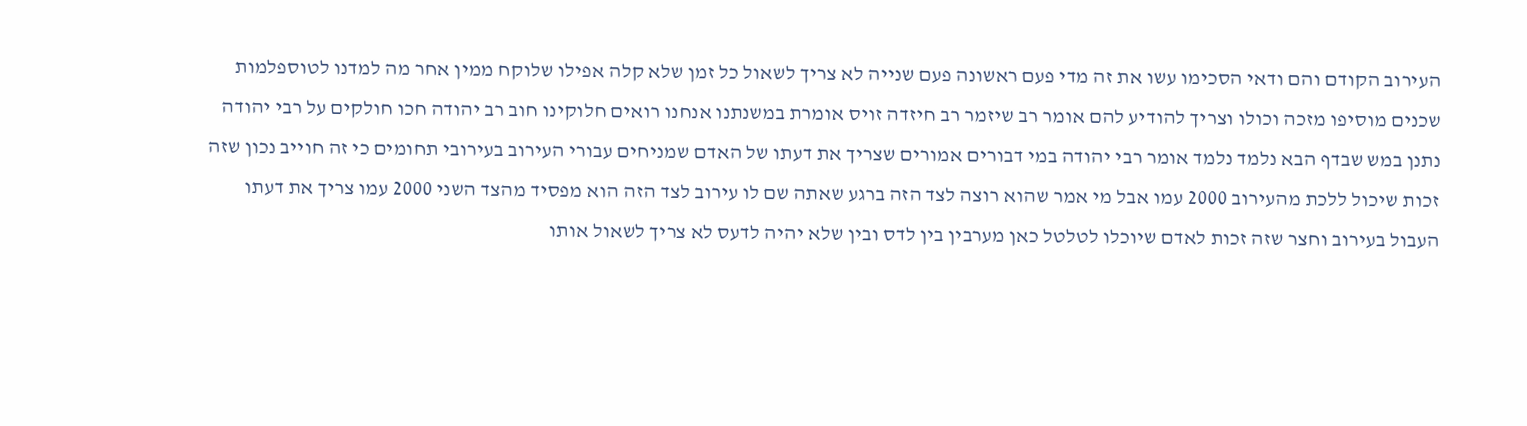העירוב הקודם והם ודאי הסכימו עשו את זה מדי פעם ראשונה פעם שנייה לא צריך לשאול כל זמן שלא קלה אפילו שלוקח ממין אחר מה למדנו לטוספלמות שכנים מוסיפו מזכה וכולו וצריך להודיע להם אומר רב שיזמר רב חיזדה זויס אומרת במשנתנו אנחנו רואים חלוקינו חוב רב יהודה חכו חולקים על רבי יהודה נתנן במש שבדף הבא נלמד נלמד אומר רבי יהודה במי דבורים אמורים שצריך את דעתו של האדם שמניחים עבורי העירוב בעירובי תחומים כי זה חוייב נכון שזה זכות שיכול ללכת מהעירוב 2000 עמו אבל מי אמר שהוא רוצה לצד הזה ברגע שאתה שם לו עירוב לצד הזה הוא מפסיד מהצד השני 2000 עמו צריך את דעתו העבול בעירוב וחצר שזה זכות לאדם שיוכלו לטלטל כאן מערבין בין לדס ובין שלא יהיה לדעס לא צריך לשאול אותו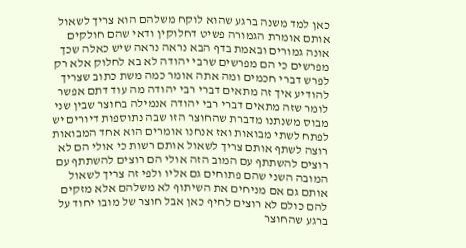כאן למד משנה ברגע שהוא לוקח משלהם הוא צריך לשאול אותם אומרת הגמורה פשיט דחלוקין ודאי שהם חולקים אונה גמורים ובאמת בדף הבא נראה נראה שיש כאלה שכך מפרשים כי הם מפרשים שרבי יהודה לא בא לחלוק אלא רק לפרש דברי חכמים ומה אתה אומר כמה משת כתוב שצריך להודיע איך זה מתאים דברי רבי יהודה מה עוד דתם אפשר לומר שזה מתאים דברי רבי יהודה אנמילה בחוצר שבין שני מבוס משנתנו מדברת שהחוצר הזו שבה נתוספות דיורים יש לפתח לשתי מבואות ואז אנחנו אומרים הוא אחד המבואות רוצה לשתף אותם צריך לשאול אותם רשות כי אולי הם לא רוצים להשתתף עם המוב הזה אולי הם רוצים להשתתף עם המובה השני שהם פתוחים גם אליו ולפי זה צריך לשאול אותם גם אם מניחים את השיתוף לא משלהם אלא מזקים להם כולם לא רוצים לחיף כאן אבל חוצר של מובו יחוד על ברגע שהחוצר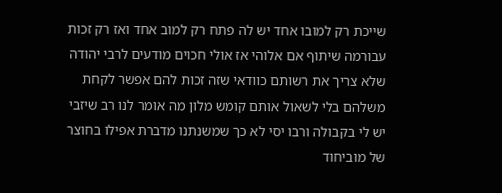שייכת רק למובו אחד יש לה פתח רק למוב אחד ואז רק זכות עבורמה שיתוף אם אלוהי אז אולי חכוים מודעים לרבי יהודה שלא צריך את רשותם כוודאי שזה זכות להם אפשר לקחת משלהם בלי לשאול אותם קומש מלון מה אומר לנו רב שיזבי יש לי בקבולה ורבו יסי לא כך שמשנתנו מדברת אפילו בחוצר של מוביחוד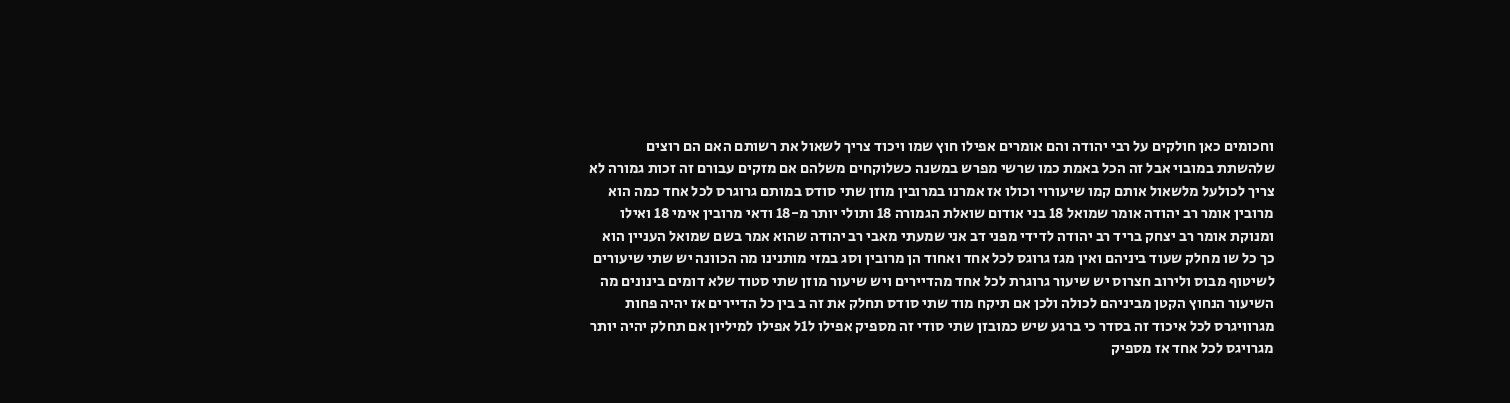וחכומים כאן חולקים על רבי יהודה והם אומרים אפילו חוץ שמו ויכוד צריך לשאול את רשותם האם הם רוצים שלהשתת במובוי אבל זה הכל באמת כמו שרשי מפרש במשנה כשלוקחים משלהם אם מזקים עבורם זה זכות גמורה לא צריך לכולעל מלשאול אותם קמו שיעורוי וכולו אז אמרנו במרובין מוזן שתי סודס במותם גרוגרס לכל אחד כמה הוא מרובין אומר רב יהודה אומר שמואל 18 בני אודום שואלת הגמורה 18 ותולי יותר מ-18 ודאי מרובין אימי 18 ואילו ומנוקת אומר רב יצחק בריד רב יהודה לדידי מפני דב אני שמעתי מאבי רב יהודה שהוא אמר בשם שמואל העניין הוא כך כל שו מחלק שעוד ביניהם ואין מגז גרוגס לכל אחד ואחוד הן מרובין וסג במזי מותנינו מה הכוונה יש שתי שיעורים לשיטוף מבוס ולירוב חצרוס יש שיעור גרוגרת לכל אחד מהדיירים ויש שיעור מוזן שתי סטוד שלא דומים בינונים מה השיעור הנחוץ הקטן מביניהם לכולה ולכן אם תיקח מוד שתי סודס תחלק את זה ב בין כל הדיירים אז יהיה פחות מגרוויגרס לכל איכוד זה בסדר כי ברגע שיש כמובזן שתי סודי זה מספיק אפילו ל1ל אפילו למיליון אם תחלק יהיה יותר מגרויגס לכל אחד אז מספיק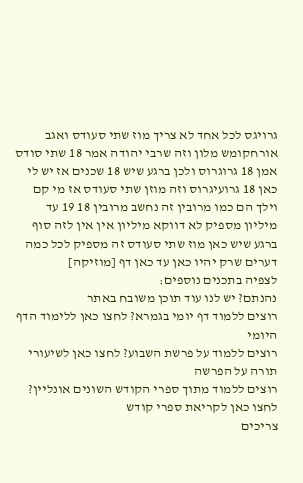גרויגס לכל אחד לא צריך מוז שתי סעודס ואגב אורחקומש מלון וזה שרבי יהודה אמר 18 שתי סודס אמן 18 גרוגרוס ולכן ברגע שיש 18 שכנים אז יש לי כאן 18 גרועיגרוס וזה מוזן שתי סעודס אז מי קם וילך הם כמו מרובין זה נחשב מרובין 18 19 עד מיליון מספיק לא דווקא מיליון אין אין לזה סוף ברגע שיש כאן מוז שתי סעודס זה מספיק לכל כמה דערים שרק יהיו כאן עד כאן דף [מוזיקה]
לצפיה בתכנים נוספים:
נהנתם? יש לנו עוד תוכן משובח באתר
רוצים ללמוד דף יומי בגמרא? לחצו כאן ללימוד הדף היומי
רוצים ללמוד על פרשת השבוע? לחצו כאן לשיעורי תורה על הפרשה
רוצים ללמוד מתוך ספרי הקודש השונים אונליין? לחצו כאן לקריאת ספרי קודש
צריכים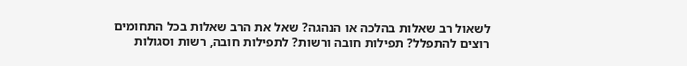לשאול רב שאלות בהלכה או הנהגה? שאל את הרב שאלות בכל התחומים
רוצים להתפלל? תפילות חובה ורשות? לתפילות חובה, רשות וסגולות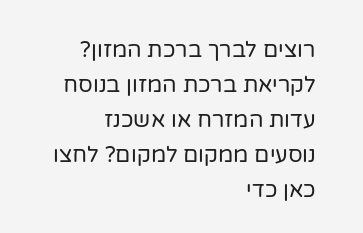רוצים לברך ברכת המזון? לקריאת ברכת המזון בנוסח עדות המזרח או אשכנז
נוסעים ממקום למקום? לחצו כאן כדי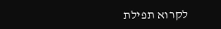לקרוא תפילת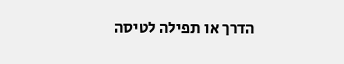הדרך או תפילה לטיסה